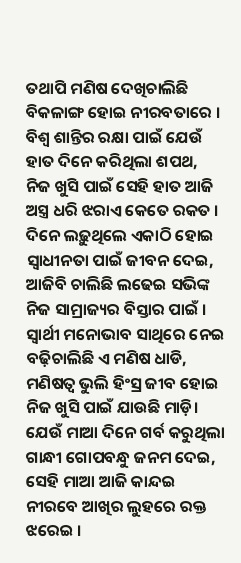ତଥାପି ମଣିଷ ଦେଖିଚାଲିଛି ବିକଳାଙ୍ଗ ହୋଇ ନୀରବତାରେ ।
ବିଶ୍ଵ ଶାନ୍ତିର ରକ୍ଷା ପାଇଁ ଯେଉଁ ହାତ ଦିନେ କରିଥିଲା ଶପଥ,
ନିଜ ଖୁସି ପାଇଁ ସେହି ହାତ ଆଜି ଅସ୍ତ୍ର ଧରି ଝରାଏ କେତେ ରକତ ।
ଦିନେ ଲଢ଼ୁଥିଲେ ଏକାଠି ହୋଇ ସ୍ବାଧୀନତା ପାଇଁ ଜୀବନ ଦେଇ,
ଆଜିବି ଚାଲିଛି ଲଢେଇ ସଭିଙ୍କ ନିଜ ସାମ୍ରାଜ୍ୟର ବିସ୍ତାର ପାଇଁ ।
ସ୍ଵାର୍ଥୀ ମନୋଭାବ ସାଥିରେ ନେଇ ବଢ଼ିଚାଲିଛି ଏ ମଣିଷ ଧାଡି,
ମଣିଷତ୍ବ ଭୁଲି ହିଂସ୍ର ଜୀବ ହୋଇ ନିଜ ଖୁସି ପାଇଁ ଯାଉଛି ମାଡ଼ି।
ଯେଉଁ ମାଆ ଦିନେ ଗର୍ବ କରୁଥିଲା ଗାନ୍ଧୀ ଗୋପବନ୍ଧୁ ଜନମ ଦେଇ,
ସେହି ମାଆ ଆଜି କାନ୍ଦଇ ନୀରବେ ଆଖିର ଲୁହରେ ରକ୍ତ ଝରେଇ ।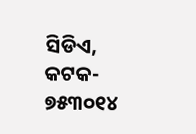ସିଡିଏ, କଟକ- ୭୫୩୦୧୪